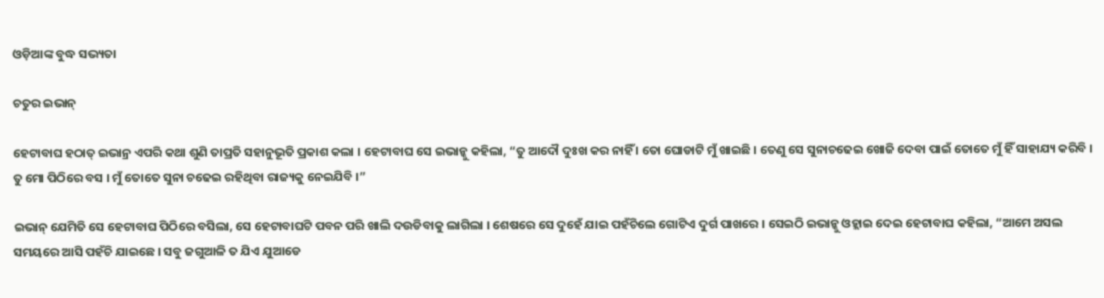ଓଡ଼ିଆଙ୍କ ବୁଦ୍ଧ ସଭ୍ୟତା

ଚତୁର ଇଭାନ୍

ହେଟାବାଘ ହଠାତ୍ ଇଭାନ୍ର ଏପରି କଥା ଶୁଣି ତାପ୍ରତି ସହାନୁଭୂତି ପ୍ରକାଶ କଲା । ହେଟାବାଘ ସେ ଇଭାନ୍କୁ କହିଲା, “ତୁ ଆଦୌ ଦୁଃଖ କର ନାହିଁ । ତୋ ଘୋଡାଟି ମୁଁ ଖାଇଛି । ତେଣୁ ସେ ସୁନାଚଢେଇ ଖୋଜି ଦେବା ପାଇଁ ତୋତେ ମୁଁ ହିଁ ସାହାଯ୍ୟ କରିବି । ତୁ ମୋ ପିଠିରେ ବସ । ମୁଁ ତୋତେ ସୁନା ଚଢେଇ ରହିଥିବା ରାଜ୍ୟକୁ ନେଇଯିବି ।”

ଇଭାନ୍ ଯେମିତି ସେ ହେଟାବାଘ ପିଠିରେ ବସିଲା, ସେ ହେଟାବାଘଟି ପବନ ପରି ଖାଲି ଦଉଡିବାକୁ ଲାଗିଲା । ଶେଷରେ ସେ ଦୁହେଁ ଯାଇ ପହଁଚିଲେ ଗୋଟିଏ ଦୁର୍ଗ ପାଖରେ । ସେଇଠି ଇଭାନ୍କୁ ଓହ୍ଲାଇ ଦେଇ ହେଟାବାଘ କହିଲା, “ଆମେ ଅସଲ ସମୟରେ ଆସି ପହଁଚି ଯାଇଛେ । ସବୁ ଜଗୁଆଳି ତ ଯିଏ ଯୁଆଡେ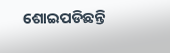ଶୋଇପଡିଛନ୍ତି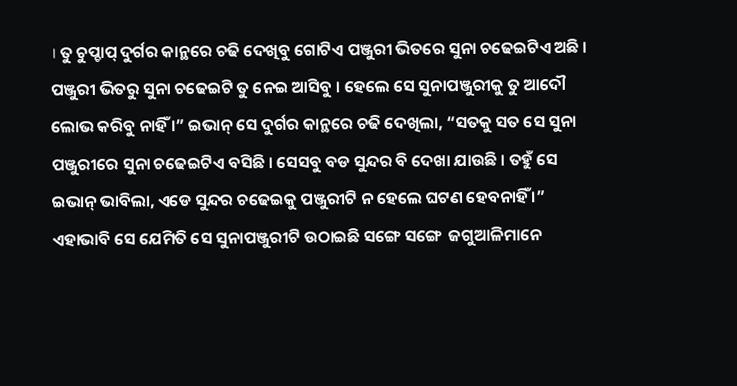। ତୁ ଚୁପ୍ଚାପ୍ ଦୁର୍ଗର କାନ୍ଥରେ ଚଢି ଦେଖିବୁ ଗୋଟିଏ ପଞ୍ଜୁରୀ ଭିତରେ ସୁନା ଚଢେଇଟିଏ ଅଛି । ପଞ୍ଜୁରୀ ଭିତରୁ ସୁନା ଚଢେଇଟି ତୁ ନେଇ ଆସିବୁ । ହେଲେ ସେ ସୁନାପଞ୍ଜୁରୀକୁ ତୁ ଆଦୌ ଲୋଭ କରିବୁ ନାହିଁ ।” ଇଭାନ୍ ସେ ଦୁର୍ଗର କାନ୍ଥରେ ଚଢି ଦେଖିଲା, “ସତକୁ ସତ ସେ ସୁନା ପଞ୍ଜୁରୀରେ ସୁନା ଚଢେଇଟିଏ ବସିଛି । ସେସବୁ ବଡ ସୁନ୍ଦର ବି ଦେଖା ଯାଉଛି । ତହୁଁ ସେ ଇଭାନ୍ ଭାବିଲା, ଏଡେ ସୁନ୍ଦର ଚଢେଇକୁ ପଞ୍ଜୁରୀଟି ନ ହେଲେ ଘଟଣ ହେବନାହିଁ ।” ଏହାଭାବି ସେ ଯେମିତି ସେ ସୁନାପଞ୍ଜୁରୀଟି ଉଠାଇଛି ସଙ୍ଗେ ସଙ୍ଗେ  ଜଗୁଆଳିମାନେ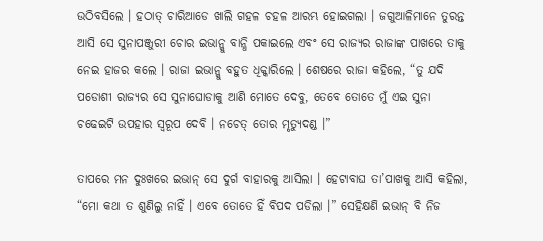ଉଠିବସିଲେ । ହଠାତ୍ ଚାରିଆଡେ ଖାଲି ଗହଳ ଚହଳ ଆରମ୍ଭ ହୋଇଗଲା । ଜଗୁଆଳିମାନେ ତୁରନ୍ତ ଆସି ସେ ସୁନାପଞ୍ଜୁରୀ ଚୋର ଇଭାନ୍କୁ ବାନ୍ଧି ପକାଇଲେ ଏବଂ ସେ ରାଜ୍ୟର ରାଜାଙ୍କ ପାଖରେ ତାକୁ ନେଇ ହାଜର କଲେ । ରାଜା ଇଭାନ୍କୁ ବହୁତ ଧିକ୍କାରିଲେ । ଶେଷରେ ରାଜା କହିଲେ, “ତୁ ଯଦି ପଡୋଶୀ ରାଜ୍ୟର ସେ ସୁନାଘୋଡାକୁ ଆଣି ମୋତେ ଦେବୁ, ତେବେ ତୋତେ ମୁଁ ଏଇ ସୁନା ଚଢେଇଟି ଉପହାର ସ୍ୱରୂପ ଦେବି । ନଚେତ୍ ତୋର ମୃତ୍ୟୁଦଣ୍ଡ ।”

ତାପରେ ମନ ଦୁଃଖରେ ଇଭାନ୍ ସେ ଦୁର୍ଗ ବାହାରକୁ ଆସିଲା । ହେଟାବାଘ ତା’ପାଖକୁ ଆସି କହିଲା, “ମୋ କଥା ତ ଶୁଣିଲୁ ନାହିଁ । ଏବେ ତୋତେ ହିଁ ବିପଦ ପଡିଲା ।” ସେହିକ୍ଷଣି ଇଭାନ୍ ବି ନିଜ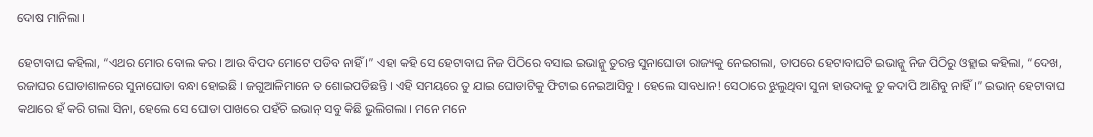ଦୋଷ ମାନିଲା ।

ହେଟାବାଘ କହିଲା, “ଏଥର ମୋର ବୋଲ କର । ଆଉ ବିପଦ ମୋଟେ ପଡିବ ନାହିଁ ।” ଏହା କହି ସେ ହେଟାବାଘ ନିଜ ପିଠିରେ ବସାଇ ଇଭାନ୍କୁ ତୁରନ୍ତ ସୁନାଘୋଡା ରାଜ୍ୟକୁ ନେଇଗଲା, ତାପରେ ହେଟାବାଘଟି ଇଭାନ୍କୁ ନିଜ ପିଠିରୁ ଓହ୍ଲାଇ କହିଲା, “ଦେଖ, ରଜାଘର ଘୋଡାଶାଳରେ ସୁନାଘୋଡା ବନ୍ଧା ହୋଇଛି । ଜଗୁଆଳିମାନେ ତ ଶୋଇପଡିଛନ୍ତି । ଏହି ସମୟରେ ତୁ ଯାଇ ଘୋଡାଟିକୁ ଫିଟାଇ ନେଇଆସିବୁ । ହେଲେ ସାବଧାନ! ସେଠାରେ ଝୁଲୁଥିବା ସୁନା ହାଉଦାକୁ ତୁ କଦାପି ଆଣିବୁ ନାହିଁ ।” ଇଭାନ୍ ହେଟାବାଘ କଥାରେ ହଁ କରି ଗଲା ସିନା, ହେଲେ ସେ ଘୋଡା ପାଖରେ ପହଁଚି ଇଭାନ୍ ସବୁ କିଛି ଭୁଲିଗଲା । ମନେ ମନେ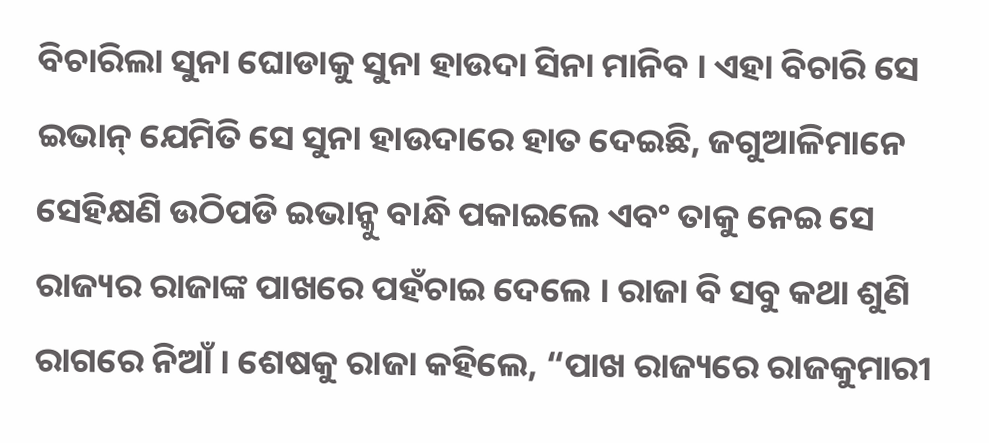ବିଚାରିଲା ସୁନା ଘୋଡାକୁ ସୁନା ହାଉଦା ସିନା ମାନିବ । ଏହା ବିଚାରି ସେ ଇଭାନ୍ ଯେମିତି ସେ ସୁନା ହାଉଦାରେ ହାତ ଦେଇଛି, ଜଗୁଆଳିମାନେ ସେହିକ୍ଷଣି ଉଠିପଡି ଇଭାନ୍କୁ ବାନ୍ଧି ପକାଇଲେ ଏବଂ ତାକୁ ନେଇ ସେ ରାଜ୍ୟର ରାଜାଙ୍କ ପାଖରେ ପହଁଚାଇ ଦେଲେ । ରାଜା ବି ସବୁ କଥା ଶୁଣି ରାଗରେ ନିଆଁ । ଶେଷକୁ ରାଜା କହିଲେ, “ପାଖ ରାଜ୍ୟରେ ରାଜକୁମାରୀ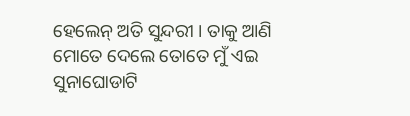ହେଲେନ୍ ଅତି ସୁନ୍ଦରୀ । ତାକୁ ଆଣି ମୋତେ ଦେଲେ ତୋତେ ମୁଁ ଏଇ ସୁନାଘୋଡାଟି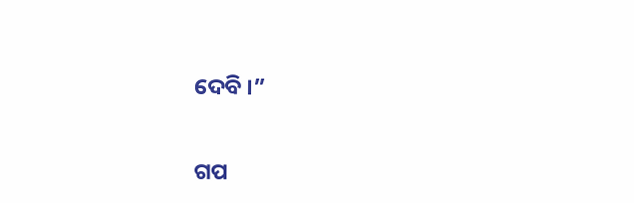ଦେବି ।”


ଗପ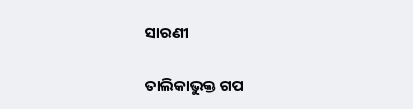ସାରଣୀ

ତାଲିକାଭୁକ୍ତ ଗପ